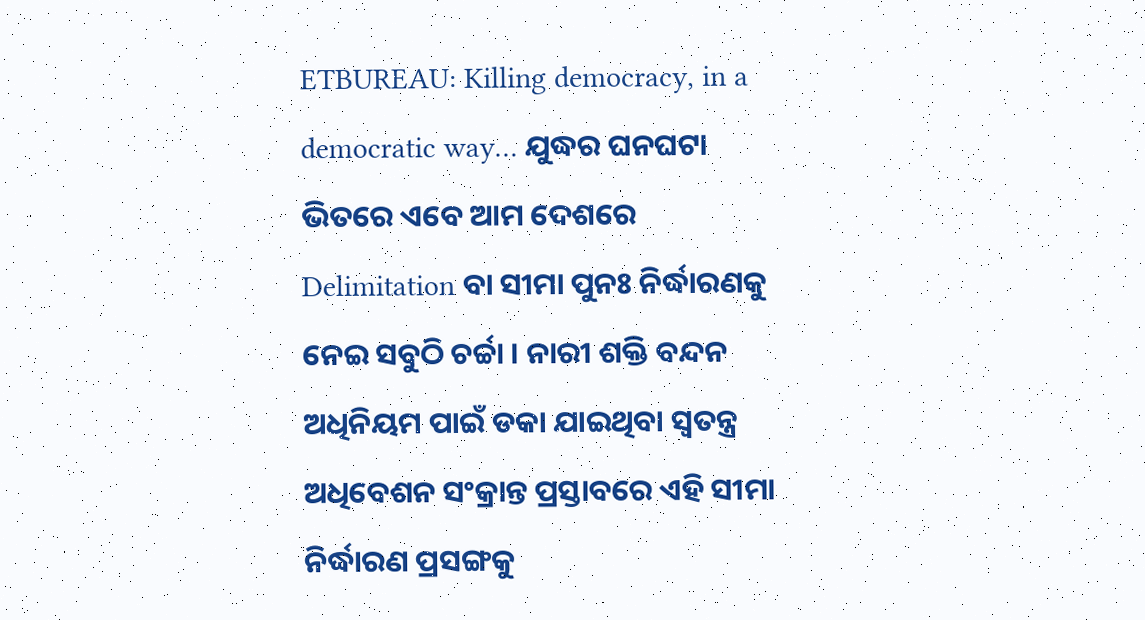ETBUREAU: Killing democracy, in a democratic way… ଯୁଦ୍ଧର ଘନଘଟା ଭିତରେ ଏବେ ଆମ ଦେଶରେ Delimitation ବା ସୀମା ପୁନଃ ନିର୍ଦ୍ଧାରଣକୁ ନେଇ ସବୁଠି ଚର୍ଚ୍ଚା । ନାରୀ ଶକ୍ତି ବନ୍ଦନ ଅଧିନିୟମ ପାଇଁ ଡକା ଯାଇଥିବା ସ୍ବତନ୍ତ୍ର ଅଧିବେଶନ ସଂକ୍ରାନ୍ତ ପ୍ରସ୍ତାବରେ ଏହି ସୀମା ନିର୍ଦ୍ଧାରଣ ପ୍ରସଙ୍ଗକୁ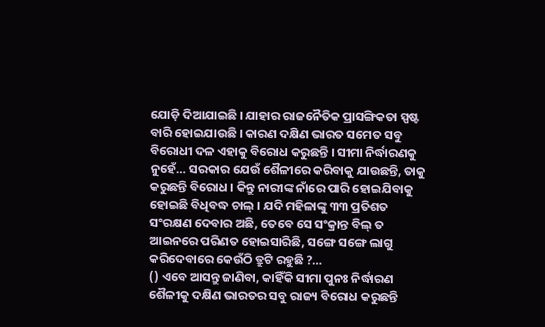ଯୋଡ଼ି ଦିଆଯାଇଛି । ଯାହାର ରାଜନୈତିକ ପ୍ରାସଙ୍ଗିକତା ସ୍ପଷ୍ଟ ବାରି ହୋଇଯାଉଛି । କାରଣ ଦକ୍ଷିଣ ଭାରତ ସମେତ ସବୁ ବିରୋଧୀ ଦଳ ଏହାକୁ ବିରୋଧ କରୁଛନ୍ତି । ସୀମା ନିର୍ଦ୍ଧାରଣକୁ ନୁହେଁ… ସରକାର ଯେଉଁ ଶୈଳୀରେ କରିବାକୁ ଯାଉଛନ୍ତି, ତାକୁ କରୁଛନ୍ତି ବିରୋଧ । କିନ୍ତୁ ନାରୀଙ୍କ ନାଁରେ ପାରି ହୋଇଯିବାକୁ ହୋଇଛି ବିଧିବଦ୍ଧ ଚାଲ୍ । ଯଦି ମହିଳାଙ୍କୁ ୩୩ ପ୍ରତିଶତ ସଂରକ୍ଷଣ ଦେବାର ଅଛି, ତେବେ ସେ ସଂକ୍ରାନ୍ତ ବିଲ୍ ତ ଆଇନରେ ପରିଣତ ହୋଇସାରିଛି, ସଙ୍ଗେ ସଙ୍ଗେ ଲାଗୁ କରିଦେବାରେ କେଉଁଠି ତ୍ରୁଟି ରହୁଛି ?…
() ଏବେ ଆସନ୍ତୁ ଜାଣିବା, କାହିଁକି ସୀମା ପୁନଃ ନିର୍ଦ୍ଧାରଣ ଶୈଳୀକୁ ଦକ୍ଷିଣ ଭାରତର ସବୁ ରାଜ୍ୟ ବିରୋଧ କରୁଛନ୍ତି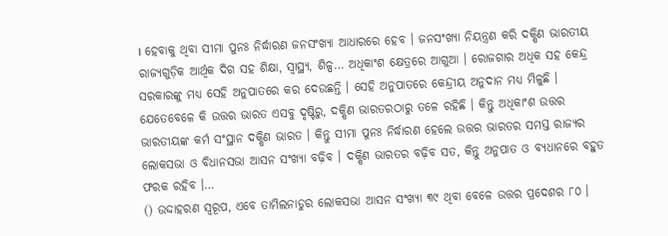। ହେବାକୁ ଥିବା ସୀମା ପୁନଃ ନିର୍ଦ୍ଧାରଣ ଜନସଂଖ୍ୟା ଆଧାରରେ ହେବ । ଜନସଂଖ୍ୟା ନିୟନ୍ତ୍ରଣ କରି ଦକ୍ଷିଣ ଭାରତୀୟ ରାଜ୍ୟଗୁଡ଼ିକ ଆର୍ଥିକ ଦିଗ ସହ ଶିକ୍ଷା, ସ୍ବାସ୍ଥ୍ୟ, ଶିଳ୍ପ… ଅଧିକାଂଶ କ୍ଷେତ୍ରରେ ଆଗୁଆ । ରୋଜଗାର ଅଧିକ ସହ କେନ୍ଦ୍ର ସରକାରଙ୍କୁ ମଧ୍ୟ ସେହି ଅନୁପାତରେ କର ଦେଉଛନ୍ତି । ସେହି ଅନୁପାତରେ କେନ୍ଦ୍ରୀୟ ଅନୁଦାନ ମଧ୍ୟ ମିଳୁଛି । ଯେତେବେଳେ କି ଉତ୍ତର ଭାରତ ଏସବୁ ଦୃଷ୍ଟିରୁ, ଦକ୍ଷିଣ ଭାରତରଠାରୁ ତଳେ ରହିଛି । କିନ୍ତୁ ଅଧିକାଂଶ ଉତ୍ତର ଭାରତୀୟଙ୍କ କର୍ମ ସଂସ୍ଥାନ ଦକ୍ଷିଣ ଭାରତ । କିନ୍ତୁ ସୀମା ପୁନଃ ନିର୍ଦ୍ଧାରଣ ହେଲେ ଉତ୍ତର ଭାରତର ସମସ୍ତ ରାଜ୍ୟର ଲୋକସଭା ଓ ବିଧାନସଭା ଆସନ ସଂଖ୍ୟା ବଢ଼ିବ । ଦକ୍ଷିଣ ଭାରତର ବଢ଼ିବ ସତ, କିନ୍ତୁ ଅନୁପାତ ଓ ବ୍ୟଧାନରେ ବହୁତ ଫରକ ରହିବ ।…
() ଉଦ୍ଦାହରଣ ସ୍ବରୂପ, ଏବେ ତାମିଲନାଡୁର ଲୋକସଭା ଆସନ ସଂଖ୍ୟା ୩୯ ଥିବା ବେଳେ ଉତ୍ତର ପ୍ରଦେଶର ୮୦ ।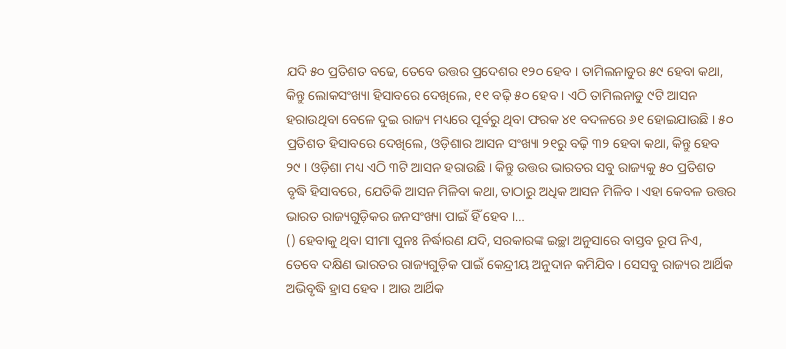ଯଦି ୫୦ ପ୍ରତିଶତ ବଢେ, ତେବେ ଉତ୍ତର ପ୍ରଦେଶର ୧୨୦ ହେବ । ତାମିଲନାଡୁର ୫୯ ହେବା କଥା, କିନ୍ତୁ ଲୋକସଂଖ୍ୟା ହିସାବରେ ଦେଖିଲେ, ୧୧ ବଢ଼ି ୫୦ ହେବ । ଏଠି ତାମିଲନାଡୁ ୯ଟି ଆସନ ହରାଉଥିବା ବେଳେ ଦୁଇ ରାଜ୍ୟ ମଧ୍ୟରେ ପୂର୍ବରୁ ଥିବା ଫରକ ୪୧ ବଦଳରେ ୬୧ ହୋଇଯାଉଛି । ୫୦ ପ୍ରତିଶତ ହିସାବରେ ଦେଖିଲେ, ଓଡ଼ିଶାର ଆସନ ସଂଖ୍ୟା ୨୧ରୁ ବଢ଼ି ୩୨ ହେବା କଥା, କିନ୍ତୁ ହେବ ୨୯ । ଓଡ଼ିଶା ମଧ୍ୟ ଏଠି ୩ଟି ଆସନ ହରାଉଛି । କିନ୍ତୁ ଉତ୍ତର ଭାରତର ସବୁ ରାଜ୍ୟକୁ ୫୦ ପ୍ରତିଶତ ବୃଦ୍ଧି ହିସାବରେ, ଯେତିକି ଆସନ ମିଳିବା କଥା, ତାଠାରୁ ଅଧିକ ଆସନ ମିଳିବ । ଏହା କେବଳ ଉତ୍ତର ଭାରତ ରାଜ୍ୟଗୁଡ଼ିକର ଜନସଂଖ୍ୟା ପାଇଁ ହିଁ ହେବ ।…
() ହେବାକୁ ଥିବା ସୀମା ପୁନଃ ନିର୍ଦ୍ଧାରଣ ଯଦି, ସରକାରଙ୍କ ଇଚ୍ଛା ଅନୁସାରେ ବାସ୍ତବ ରୂପ ନିଏ, ତେବେ ଦକ୍ଷିଣ ଭାରତର ରାଜ୍ୟଗୁଡ଼ିକ ପାଇଁ କେନ୍ଦ୍ରୀୟ ଅନୁଦାନ କମିଯିବ । ସେସବୁ ରାଜ୍ୟର ଆର୍ଥିକ ଅଭିବୃଦ୍ଧି ହ୍ରାସ ହେବ । ଆଉ ଆର୍ଥିକ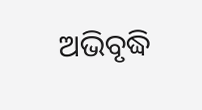ଅଭିବୃଦ୍ଧି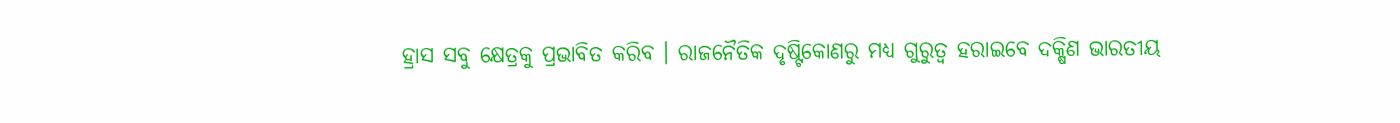ହ୍ରାସ ସବୁ କ୍ଷେତ୍ରକୁ ପ୍ରଭାବିତ କରିବ । ରାଜନୈତିକ ଦୃଷ୍ଟିକୋଣରୁ ମଧ୍ୟ ଗୁରୁତ୍ବ ହରାଇବେ ଦକ୍ଷିଣ ଭାରତୀୟ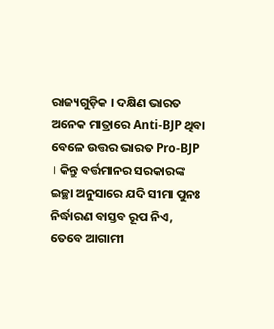ରାଜ୍ୟଗୁଡ଼ିକ । ଦକ୍ଷିଣ ଭାରତ ଅନେକ ମାତ୍ରାରେ Anti-BJP ଥିବା ବେଳେ ଉତ୍ତର ଭାରତ Pro-BJP । କିନ୍ତୁ ବର୍ତ୍ତମାନର ସରକାରଙ୍କ ଇଚ୍ଛା ଅନୁସାରେ ଯଦି ସୀମା ପୁନଃ ନିର୍ଦ୍ଧାରଣ ବାସ୍ତବ ରୂପ ନିଏ, ତେବେ ଆଗାମୀ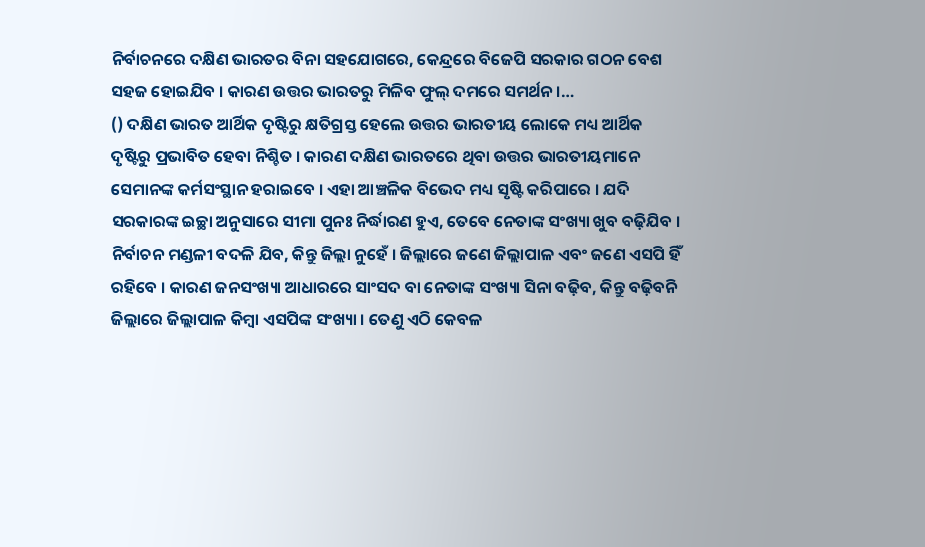ନିର୍ବାଚନରେ ଦକ୍ଷିଣ ଭାରତର ବିନା ସହଯୋଗରେ, କେନ୍ଦ୍ରରେ ବିଜେପି ସରକାର ଗଠନ ବେଶ ସହଜ ହୋଇଯିବ । କାରଣ ଉତ୍ତର ଭାରତରୁ ମିଳିବ ଫୁଲ୍ ଦମରେ ସମର୍ଥନ ।…
() ଦକ୍ଷିଣ ଭାରତ ଆର୍ଥିକ ଦୃଷ୍ଟିରୁ କ୍ଷତିଗ୍ରସ୍ତ ହେଲେ ଉତ୍ତର ଭାରତୀୟ ଲୋକେ ମଧ୍ୟ ଆର୍ଥିକ ଦୃଷ୍ଟିରୁ ପ୍ରଭାବିତ ହେବା ନିଶ୍ଚିତ । କାରଣ ଦକ୍ଷିଣ ଭାରତରେ ଥିବା ଉତ୍ତର ଭାରତୀୟମାନେ ସେମାନଙ୍କ କର୍ମସଂସ୍ଥାନ ହରାଇବେ । ଏହା ଆଞ୍ଚଳିକ ବିଭେଦ ମଧ୍ୟ ସୃଷ୍ଟି କରିପାରେ । ଯଦି ସରକାରଙ୍କ ଇଚ୍ଛା ଅନୁସାରେ ସୀମା ପୁନଃ ନିର୍ଦ୍ଧାରଣ ହୁଏ, ତେବେ ନେତାଙ୍କ ସଂଖ୍ୟା ଖୁବ ବଢ଼ିଯିବ । ନିର୍ବାଚନ ମଣ୍ଡଳୀ ବଦଳି ଯିବ, କିନ୍ତୁ ଜିଲ୍ଲା ନୁହେଁ । ଜିଲ୍ଲାରେ ଜଣେ ଜିଲ୍ଲାପାଳ ଏବଂ ଜଣେ ଏସପି ହିଁ ରହିବେ । କାରଣ ଜନସଂଖ୍ୟା ଆଧାରରେ ସାଂସଦ ବା ନେତାଙ୍କ ସଂଖ୍ୟା ସିନା ବଢ଼ିବ, କିନ୍ତୁ ବଢ଼ିବନି ଜିଲ୍ଲାରେ ଜିଲ୍ଲାପାଳ କିମ୍ବା ଏସପିଙ୍କ ସଂଖ୍ୟା । ତେଣୁ ଏଠି କେବଳ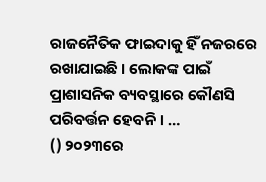ରାଜନୈତିକ ଫାଇଦାକୁ ହିଁ ନଜରରେ ରଖାଯାଇଛି । ଲୋକଙ୍କ ପାଇଁ ପ୍ରାଶାସନିକ ବ୍ୟବସ୍ଥାରେ କୌଣସି ପରିବର୍ତ୍ତନ ହେବନି । …
() ୨୦୨୩ରେ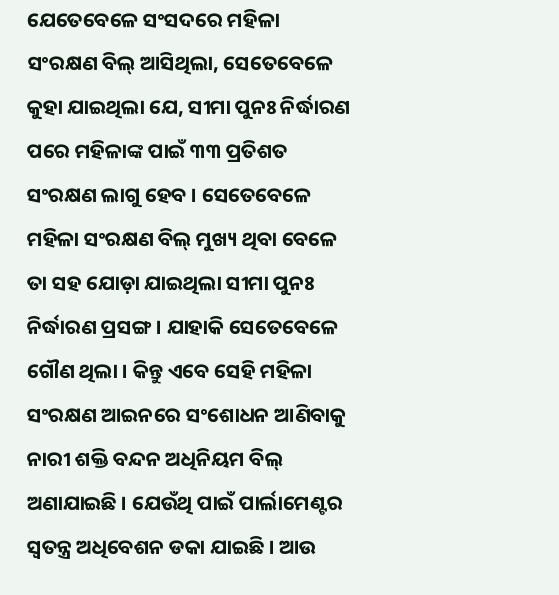ଯେତେବେଳେ ସଂସଦରେ ମହିଳା ସଂରକ୍ଷଣ ବିଲ୍ ଆସିଥିଲା, ସେତେବେଳେ କୁହା ଯାଇଥିଲା ଯେ, ସୀମା ପୁନଃ ନିର୍ଦ୍ଧାରଣ ପରେ ମହିଳାଙ୍କ ପାଇଁ ୩୩ ପ୍ରତିଶତ ସଂରକ୍ଷଣ ଲାଗୁ ହେବ । ସେତେବେଳେ ମହିଳା ସଂରକ୍ଷଣ ବିଲ୍ ମୁଖ୍ୟ ଥିବା ବେଳେ ତା ସହ ଯୋଡ଼ା ଯାଇଥିଲା ସୀମା ପୁନଃ ନିର୍ଦ୍ଧାରଣ ପ୍ରସଙ୍ଗ । ଯାହାକି ସେତେବେଳେ ଗୌଣ ଥିଲା । କିନ୍ତୁ ଏବେ ସେହି ମହିଳା ସଂରକ୍ଷଣ ଆଇନରେ ସଂଶୋଧନ ଆଣିବାକୁ ନାରୀ ଶକ୍ତି ବନ୍ଦନ ଅଧିନିୟମ ବିଲ୍ ଅଣାଯାଇଛି । ଯେଉଁଥି ପାଇଁ ପାର୍ଲାମେଣ୍ଟର ସ୍ବତନ୍ତ୍ର ଅଧିବେଶନ ଡକା ଯାଇଛି । ଆଉ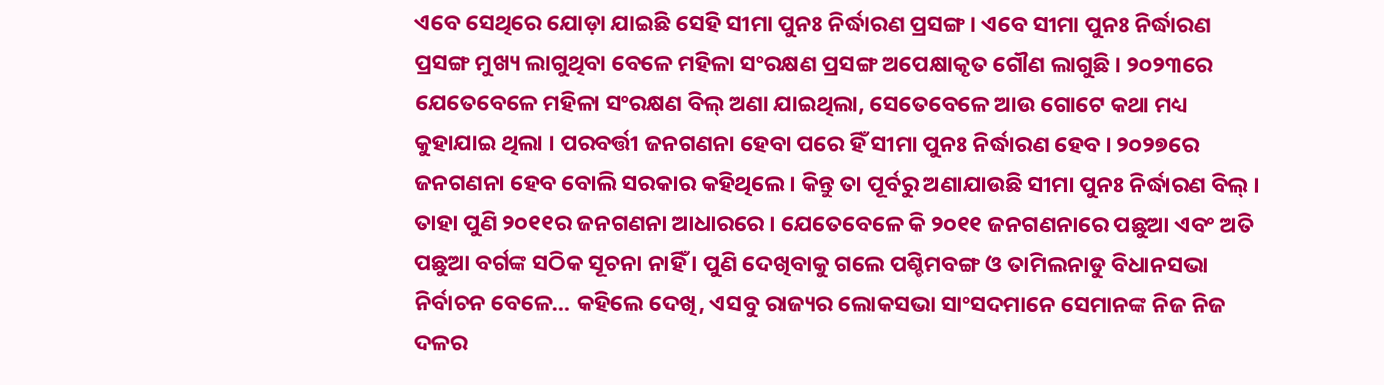ଏବେ ସେଥିରେ ଯୋଡ଼ା ଯାଇଛି ସେହି ସୀମା ପୁନଃ ନିର୍ଦ୍ଧାରଣ ପ୍ରସଙ୍ଗ । ଏବେ ସୀମା ପୁନଃ ନିର୍ଦ୍ଧାରଣ ପ୍ରସଙ୍ଗ ମୁଖ୍ୟ ଲାଗୁଥିବା ବେଳେ ମହିଳା ସଂରକ୍ଷଣ ପ୍ରସଙ୍ଗ ଅପେକ୍ଷାକୃତ ଗୌଣ ଲାଗୁଛି । ୨୦୨୩ରେ ଯେତେବେଳେ ମହିଳା ସଂରକ୍ଷଣ ବିଲ୍ ଅଣା ଯାଇଥିଲା, ସେତେବେଳେ ଆଉ ଗୋଟେ କଥା ମଧ୍ୟ କୁହାଯାଇ ଥିଲା । ପରବର୍ତ୍ତୀ ଜନଗଣନା ହେବା ପରେ ହିଁ ସୀମା ପୁନଃ ନିର୍ଦ୍ଧାରଣ ହେବ । ୨୦୨୭ରେ ଜନଗଣନା ହେବ ବୋଲି ସରକାର କହିଥିଲେ । କିନ୍ତୁ ତା ପୂର୍ବରୁ ଅଣାଯାଉଛି ସୀମା ପୁନଃ ନିର୍ଦ୍ଧାରଣ ବିଲ୍ । ତାହା ପୁଣି ୨୦୧୧ର ଜନଗଣନା ଆଧାରରେ । ଯେତେବେଳେ କି ୨୦୧୧ ଜନଗଣନାରେ ପଛୁଆ ଏବଂ ଅତି ପଛୁଆ ବର୍ଗଙ୍କ ସଠିକ ସୂଚନା ନାହିଁ । ପୁଣି ଦେଖିବାକୁ ଗଲେ ପଶ୍ଚିମବଙ୍ଗ ଓ ତାମିଲନାଡୁ ବିଧାନସଭା ନିର୍ବାଚନ ବେଳେ… କହିଲେ ଦେଖି, ଏସବୁ ରାଜ୍ୟର ଲୋକସଭା ସାଂସଦମାନେ ସେମାନଙ୍କ ନିଜ ନିଜ ଦଳର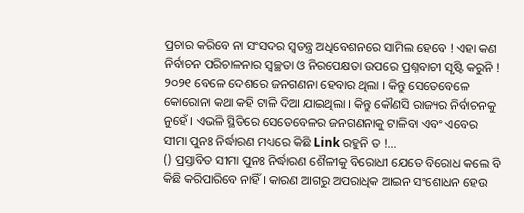ପ୍ରଚାର କରିବେ ନା ସଂସଦର ସ୍ବତନ୍ତ୍ର ଅଧିବେଶନରେ ସାମିଲ ହେବେ ! ଏହା କଣ ନିର୍ବାଚନ ପରିଚାଳନାର ସ୍ବଚ୍ଛତା ଓ ନିରପେକ୍ଷତା ଉପରେ ପ୍ରଶ୍ନବାଚୀ ସୃଷ୍ଟି କରୁନି ! ୨୦୨୧ ବେଳେ ଦେଶରେ ଜନଗଣନା ହେବାର ଥିଲା । କିନ୍ତୁ ସେତେବେଳେ କୋରୋନା କଥା କହି ଟାଳି ଦିଆ ଯାଇଥିଲା । କିନ୍ତୁ କୌଣସି ରାଜ୍ୟର ନିର୍ବାଚନକୁ ନୁହେଁ । ଏଭଳି ସ୍ଥିତିରେ ସେତେବେଳର ଜନଗଣନାକୁ ଟାଳିବା ଏବଂ ଏବେର ସୀମା ପୁନଃ ନିର୍ଦ୍ଧାରଣ ମଧ୍ୟରେ କିଛି Link ରହୁନି ତ !…
() ପ୍ରସ୍ତାବିତ ସୀମା ପୁନଃ ନିର୍ଦ୍ଧାରଣ ଶୈଳୀକୁ ବିରୋଧୀ ଯେତେ ବିରୋଧ କଲେ ବି କିଛି କରିପାରିବେ ନାହିଁ । କାରଣ ଆଗରୁ ଅପରାଧିକ ଆଇନ ସଂଶୋଧନ ହେଉ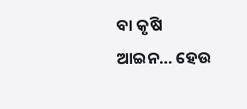ବା କୃଷି ଆଇନ… ହେଉ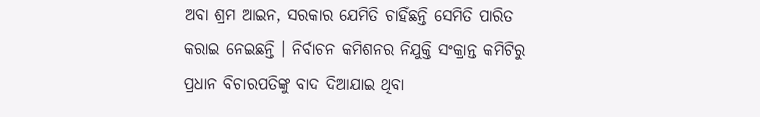ଅବା ଶ୍ରମ ଆଇନ, ସରକାର ଯେମିତି ଚାହିଁଛନ୍ତି ସେମିତି ପାରିତ କରାଇ ନେଇଛନ୍ତି । ନିର୍ବାଚନ କମିଶନର ନିଯୁକ୍ତି ସଂକ୍ରାନ୍ତ କମିଟିରୁ ପ୍ରଧାନ ବିଚାରପତିଙ୍କୁ ବାଦ ଦିଆଯାଇ ଥିବା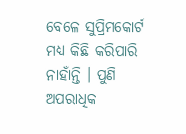ବେଳେ ସୁପ୍ରିମକୋର୍ଟ ମଧ୍ୟ କିଛି କରିପାରି ନାହାଁନ୍ତି । ପୁଣି ଅପରାଧିକ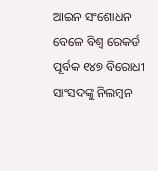ଆଇନ ସଂଶୋଧନ ବେଳେ ବିଶ୍ବ ରେକର୍ଡ ପୂର୍ବକ ୧୪୭ ବିରୋଧୀ ସାଂସଦଙ୍କୁ ନିଲମ୍ବନ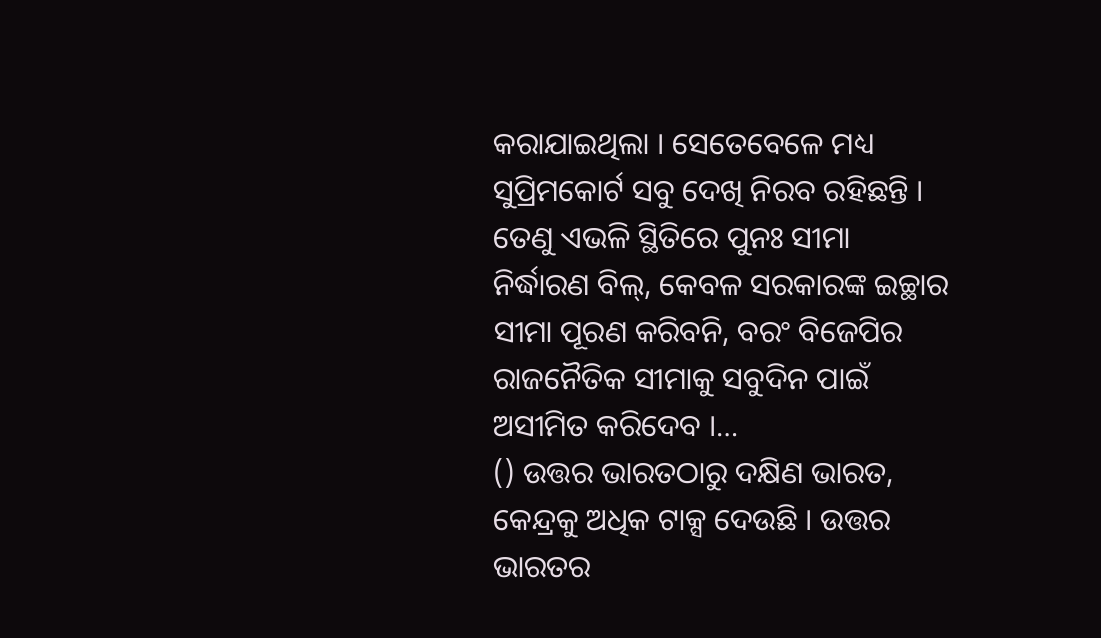କରାଯାଇଥିଲା । ସେତେବେଳେ ମଧ୍ୟ ସୁପ୍ରିମକୋର୍ଟ ସବୁ ଦେଖି ନିରବ ରହିଛନ୍ତି । ତେଣୁ ଏଭଳି ସ୍ଥିତିରେ ପୁନଃ ସୀମା ନିର୍ଦ୍ଧାରଣ ବିଲ୍, କେବଳ ସରକାରଙ୍କ ଇଚ୍ଛାର ସୀମା ପୂରଣ କରିବନି, ବରଂ ବିଜେପିର ରାଜନୈତିକ ସୀମାକୁ ସବୁଦିନ ପାଇଁ ଅସୀମିତ କରିଦେବ ।…
() ଉତ୍ତର ଭାରତଠାରୁ ଦକ୍ଷିଣ ଭାରତ, କେନ୍ଦ୍ରକୁ ଅଧିକ ଟାକ୍ସ ଦେଉଛି । ଉତ୍ତର ଭାରତର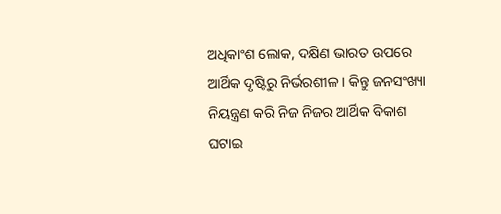ଅଧିକାଂଶ ଲୋକ, ଦକ୍ଷିଣ ଭାରତ ଉପରେ ଆର୍ଥିକ ଦୃଷ୍ଟିରୁ ନିର୍ଭରଶୀଳ । କିନ୍ତୁ ଜନସଂଖ୍ୟା ନିୟନ୍ତ୍ରଣ କରି ନିଜ ନିଜର ଆର୍ଥିକ ବିକାଶ ଘଟାଇ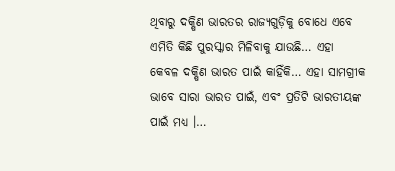ଥିବାରୁ ଦକ୍ଷିଣ ଭାରତର ରାଜ୍ୟଗୁଡ଼ିକୁ ବୋଧେ ଏବେ ଏମିତି କିଛି ପୁରସ୍କାର ମିଳିବାକୁ ଯାଉଛି… ଏହା କେବଳ ଦକ୍ଷିଣ ଭାରତ ପାଇଁ କାହିଁକି… ଏହା ସାମଗ୍ରୀକ ଭାବେ ସାରା ଭାରତ ପାଇଁ, ଏବଂ ପ୍ରତିଟି ଭାରତୀୟଙ୍କ ପାଇଁ ମଧ୍ୟ ।…